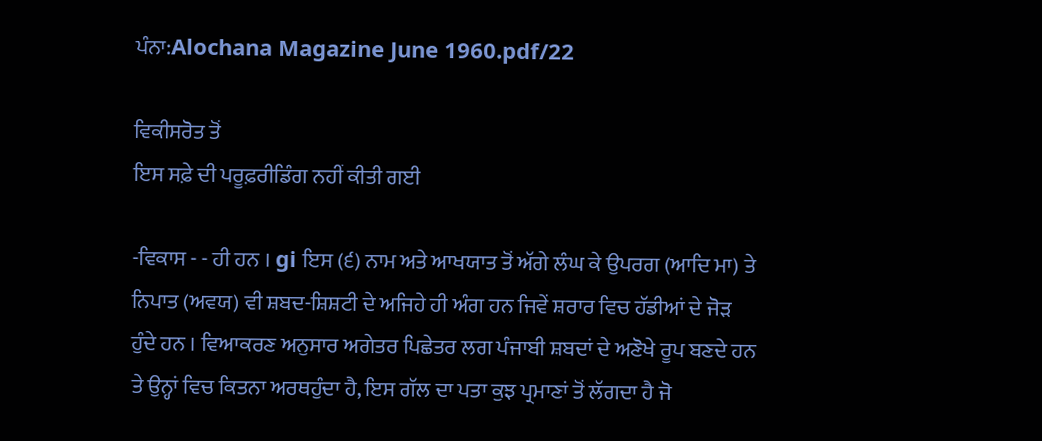ਪੰਨਾ:Alochana Magazine June 1960.pdf/22

ਵਿਕੀਸਰੋਤ ਤੋਂ
ਇਸ ਸਫ਼ੇ ਦੀ ਪਰੂਫ਼ਰੀਡਿੰਗ ਨਹੀਂ ਕੀਤੀ ਗਈ

-ਵਿਕਾਸ - - ਹੀ ਹਨ । gi ਇਸ (੬) ਨਾਮ ਅਤੇ ਆਖਯਾਤ ਤੋਂ ਅੱਗੇ ਲੰਘ ਕੇ ਉਪਰਗ (ਆਦਿ ਮਾ) ਤੇ ਨਿਪਾਤ (ਅਵਯ) ਵੀ ਸ਼ਬਦ-ਸ਼ਿਸ਼ਟੀ ਦੇ ਅਜਿਹੇ ਹੀ ਅੰਗ ਹਨ ਜਿਵੇਂ ਸ਼ਰਾਰ ਵਿਚ ਹੱਡੀਆਂ ਦੇ ਜੋੜ ਹੁੰਦੇ ਹਨ । ਵਿਆਕਰਣ ਅਨੁਸਾਰ ਅਗੇਤਰ ਪਿਛੇਤਰ ਲਗ ਪੰਜਾਬੀ ਸ਼ਬਦਾਂ ਦੇ ਅਣੋਖੇ ਰੂਪ ਬਣਦੇ ਹਨ ਤੇ ਉਨ੍ਹਾਂ ਵਿਚ ਕਿਤਨਾ ਅਰਥਹੁੰਦਾ ਹੈ, ਇਸ ਗੱਲ ਦਾ ਪਤਾ ਕੁਝ ਪ੍ਰਮਾਣਾਂ ਤੋਂ ਲੱਗਦਾ ਹੈ ਜੋ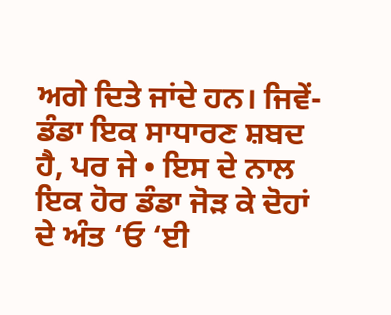ਅਗੇ ਦਿਤੇ ਜਾਂਦੇ ਹਨ। ਜਿਵੇਂ-ਡੰਡਾ ਇਕ ਸਾਧਾਰਣ ਸ਼ਬਦ ਹੈ, ਪਰ ਜੇ • ਇਸ ਦੇ ਨਾਲ ਇਕ ਹੋਰ ਡੰਡਾ ਜੋੜ ਕੇ ਦੋਹਾਂ ਦੇ ਅੰਤ ‘ਓ ‘ਈ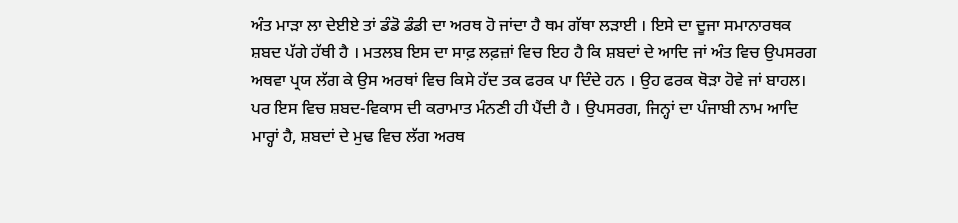ਅੰਤ ਮਾੜਾ ਲਾ ਦੇਈਏ ਤਾਂ ਡੰਡੋ ਡੰਡੀ ਦਾ ਅਰਥ ਹੋ ਜਾਂਦਾ ਹੈ ਥਮ ਗੱਥਾ ਲੜਾਈ । ਇਸੇ ਦਾ ਦੂਜਾ ਸਮਾਨਾਰਥਕ ਸ਼ਬਦ ਪੱਗੇ ਹੱਥੀ ਹੈ । ਮਤਲਬ ਇਸ ਦਾ ਸਾਫ਼ ਲਫ਼ਜ਼ਾਂ ਵਿਚ ਇਹ ਹੈ ਕਿ ਸ਼ਬਦਾਂ ਦੇ ਆਦਿ ਜਾਂ ਅੰਤ ਵਿਚ ਉਪਸਰਗ ਅਥਵਾ ਪ੍ਰਯ ਲੱਗ ਕੇ ਉਸ ਅਰਥਾਂ ਵਿਚ ਕਿਸੇ ਹੱਦ ਤਕ ਫਰਕ ਪਾ ਦਿੰਦੇ ਹਨ । ਉਹ ਫਰਕ ਥੋੜਾ ਹੋਵੇ ਜਾਂ ਬਾਹਲ। ਪਰ ਇਸ ਵਿਚ ਸ਼ਬਦ-ਵਿਕਾਸ ਦੀ ਕਰਾਮਾਤ ਮੰਨਣੀ ਹੀ ਪੈਂਦੀ ਹੈ । ਉਪਸਰਗ, ਜਿਨ੍ਹਾਂ ਦਾ ਪੰਜਾਬੀ ਨਾਮ ਆਦਿ ਮਾਰ੍ਹਾਂ ਹੈ, ਸ਼ਬਦਾਂ ਦੇ ਮੁਢ ਵਿਚ ਲੱਗ ਅਰਥ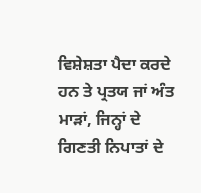ਵਿਸ਼ੇਸ਼ਤਾ ਪੈਦਾ ਕਰਦੇ ਹਨ ਤੇ ਪ੍ਰਤਯ ਜਾਂ ਅੰਤ ਮਾੜਾਂ, ਜਿਨ੍ਹਾਂ ਦੇ ਗਿਣਤੀ ਨਿਪਾਤਾਂ ਦੇ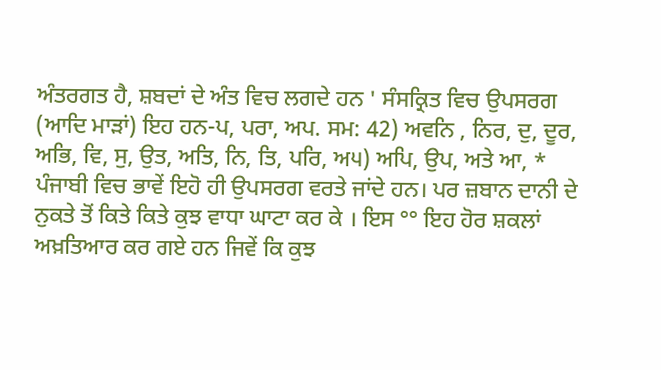ਅੰਤਰਗਤ ਹੈ, ਸ਼ਬਦਾਂ ਦੇ ਅੰਤ ਵਿਚ ਲਗਦੇ ਹਨ ' ਸੰਸਕ੍ਰਿਤ ਵਿਚ ਉਪਸਰਗ (ਆਦਿ ਮਾੜਾਂ) ਇਹ ਹਨ-ਪ, ਪਰਾ, ਅਪ. ਸਮ: 42) ਅਵਨਿ , ਨਿਰ, ਦੁ, ਦੂਰ, ਅਭਿ, ਵਿ, ਸੁ, ਉਤ, ਅਤਿ, ਨਿ, ਤਿ, ਪਰਿ, ਅ੫) ਅਪਿ, ਉਪ, ਅਤੇ ਆ, * ਪੰਜਾਬੀ ਵਿਚ ਭਾਵੇਂ ਇਹੋ ਹੀ ਉਪਸਰਗ ਵਰਤੇ ਜਾਂਦੇ ਹਨ। ਪਰ ਜ਼ਬਾਨ ਦਾਨੀ ਦੇ ਨੁਕਤੇ ਤੋਂ ਕਿਤੇ ਕਿਤੇ ਕੁਝ ਵਾਧਾ ਘਾਟਾ ਕਰ ਕੇ । ਇਸ °° ਇਹ ਹੋਰ ਸ਼ਕਲਾਂ ਅਖ਼ਤਿਆਰ ਕਰ ਗਏ ਹਨ ਜਿਵੇਂ ਕਿ ਕੁਝ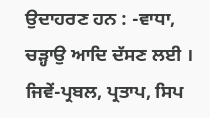ਉਦਾਹਰਣ ਹਨ : -ਵਾਧਾ, ਚੜ੍ਹਾਉ ਆਦਿ ਦੱਸਣ ਲਈ । ਜਿਵੇਂ-ਪ੍ਰਬਲ, ਪ੍ਰਤਾਪ, ਸਿਪ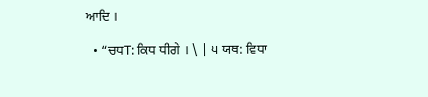ਆਦਿ ।

  • “ਚਧT: ਕਿਧ ਧੀਗੇ । \ | ੫ ਯਥ: ਵਿਧਾ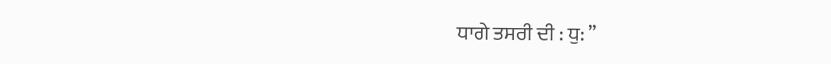ਧਾਗੇ ਤਸਰੀ ਦੀ : ਧੁ: ’’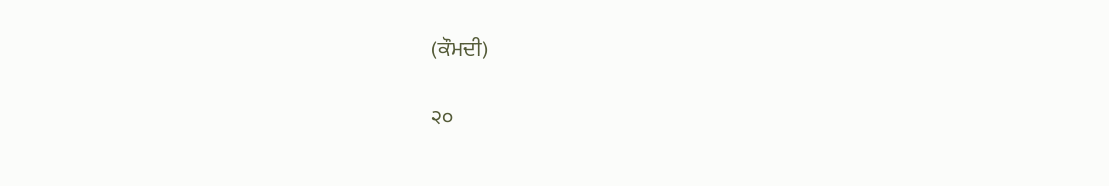(ਕੌਮਦੀ)

੨੦